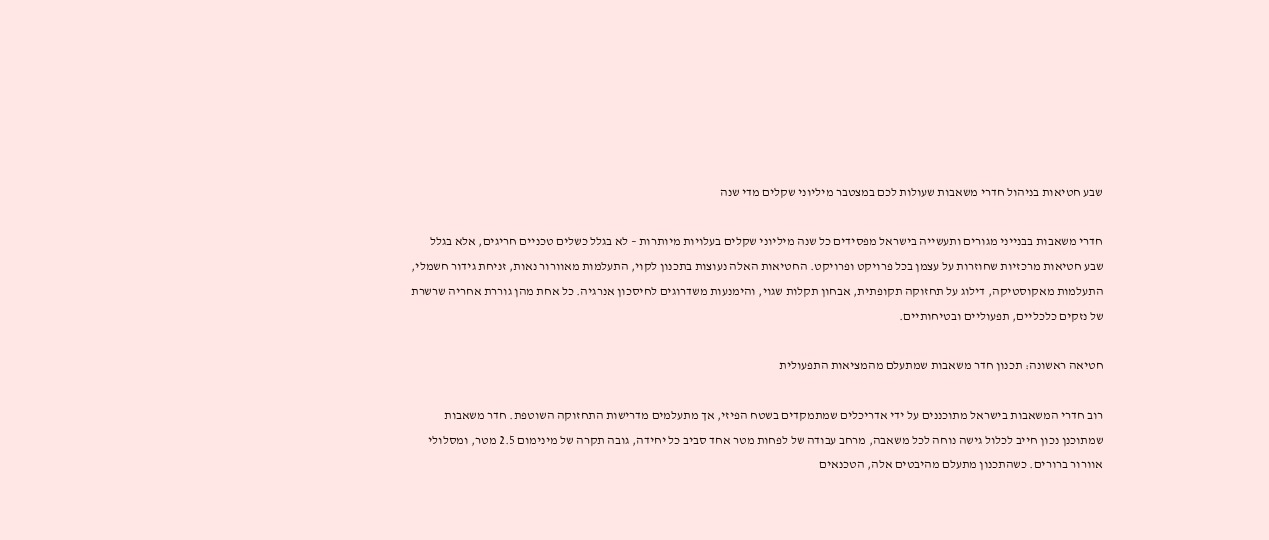שבע חטיאות בניהול חדרי משאבות שעולות לכם במצטבר מיליוני שקלים מדי שנה

חדרי משאבות בבנייני מגורים ותעשייה בישראל מפסידים כל שנה מיליוני שקלים בעלויות מיותרות – לא בגלל כשלים טכניים חריגים, אלא בגלל שבע חטיאות מרכזיות שחוזרות על עצמן בכל פרויקט ופרויקט. החטיאות האלה נעוצות בתכנון לקוי, התעלמות מאוורור נאות, זניחת גידור חשמלי, התעלמות מאקוסטיקה, דילוג על תחזוקה תקופתית, אבחון תקלות שגוי, והימנעות משדרוגים לחיסכון אנרגיה. כל אחת מהן גוררת אחריה שרשרת של נזקים כלכליים, תפעוליים ובטיחותיים.

חטיאה ראשונה: תכנון חדר משאבות שמתעלם מהמציאות התפעולית

רוב חדרי המשאבות בישראל מתוכננים על ידי אדריכלים שמתמקדים בשטח הפיזי, אך מתעלמים מדרישות התחזוקה השוטפת. חדר משאבות שמתוכנן נכון חייב לכלול גישה נוחה לכל משאבה, מרחב עבודה של לפחות מטר אחד סביב כל יחידה, גובה תקרה של מינימום 2.5 מטר, ומסלולי אוורור ברורים. כשהתכנון מתעלם מהיבטים אלה, הטכנאים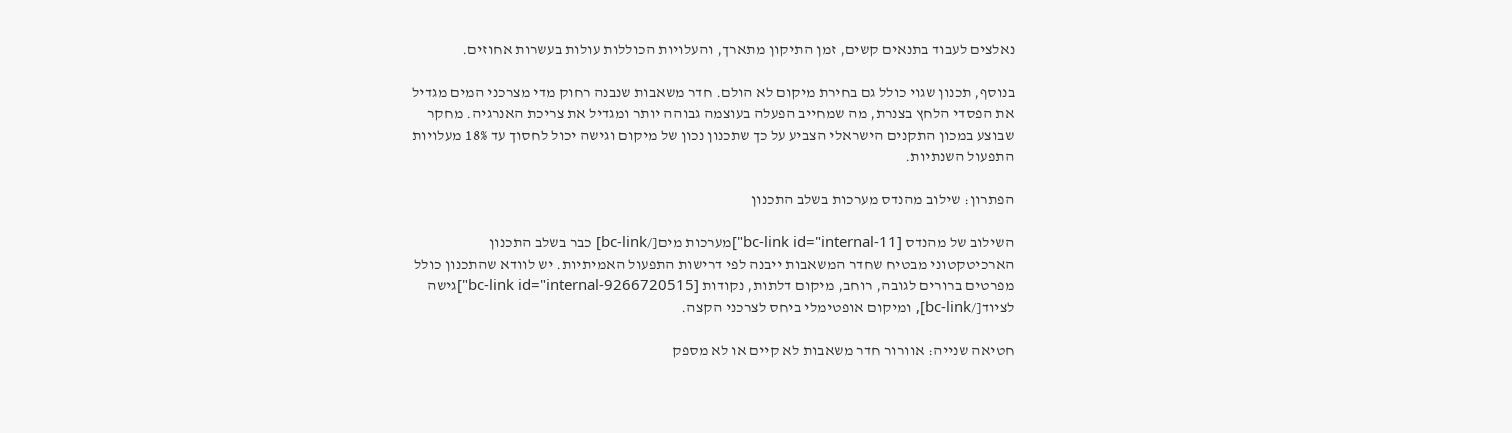נאלצים לעבוד בתנאים קשים, זמן התיקון מתארך, והעלויות הכוללות עולות בעשרות אחוזים.

בנוסף, תכנון שגוי כולל גם בחירת מיקום לא הולם. חדר משאבות שנבנה רחוק מדי מצרכני המים מגדיל את הפסדי הלחץ בצנרת, מה שמחייב הפעלה בעוצמה גבוהה יותר ומגדיל את צריכת האנרגיה. מחקר שבוצע במכון התקנים הישראלי הצביע על כך שתכנון נכון של מיקום וגישה יכול לחסוך עד 18% מעלויות התפעול השנתיות.

הפתרון: שילוב מהנדס מערכות בשלב התכנון

השילוב של מהנדס [bc-link id="internal-11"]מערכות מים[/bc-link] כבר בשלב התכנון הארכיטקטוני מבטיח שחדר המשאבות ייבנה לפי דרישות התפעול האמיתיות. יש לוודא שהתכנון כולל מפרטים ברורים לגובה, רוחב, מיקום דלתות, נקודות [bc-link id="internal-9266720515"]גישה לציוד[/bc-link], ומיקום אופטימלי ביחס לצרכני הקצה.

חטיאה שנייה: אוורור חדר משאבות לא קיים או לא מספק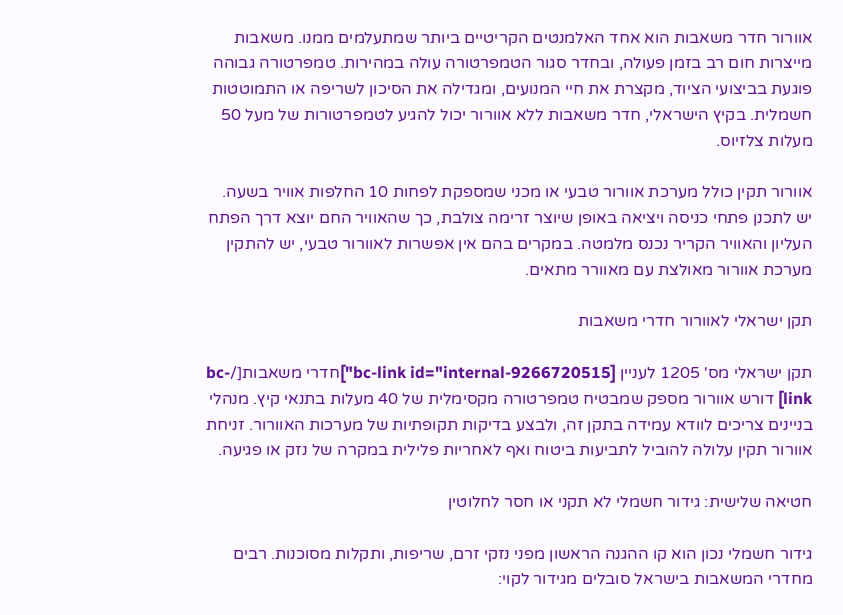אוורור חדר משאבות הוא אחד האלמנטים הקריטיים ביותר שמתעלמים ממנו. משאבות מייצרות חום רב בזמן פעולה, ובחדר סגור הטמפרטורה עולה במהירות. טמפרטורה גבוהה פוגעת בביצועי הציוד, מקצרת את חיי המנועים, ומגדילה את הסיכון לשריפה או התמוטטות חשמלית. בקיץ הישראלי, חדר משאבות ללא אוורור יכול להגיע לטמפרטורות של מעל 50 מעלות צלזיוס.

אוורור תקין כולל מערכת אוורור טבעי או מכני שמספקת לפחות 10 החלפות אוויר בשעה. יש לתכנן פתחי כניסה ויציאה באופן שיוצר זרימה צולבת, כך שהאוויר החם יוצא דרך הפתח העליון והאוויר הקריר נכנס מלמטה. במקרים בהם אין אפשרות לאוורור טבעי, יש להתקין מערכת אוורור מאולצת עם מאוורר מתאים.

תקן ישראלי לאוורור חדרי משאבות

תקן ישראלי מס' 1205 לעניין [bc-link id="internal-9266720515"]חדרי משאבות[/bc-link] דורש אוורור מספק שמבטיח טמפרטורה מקסימלית של 40 מעלות בתנאי קיץ. מנהלי בניינים צריכים לוודא עמידה בתקן זה, ולבצע בדיקות תקופתיות של מערכות האוורור. זניחת אוורור תקין עלולה להוביל לתביעות ביטוח ואף לאחריות פלילית במקרה של נזק או פגיעה.

חטיאה שלישית: גידור חשמלי לא תקני או חסר לחלוטין

גידור חשמלי נכון הוא קו ההגנה הראשון מפני נזקי זרם, שריפות, ותקלות מסוכנות. רבים מחדרי המשאבות בישראל סובלים מגידור לקוי: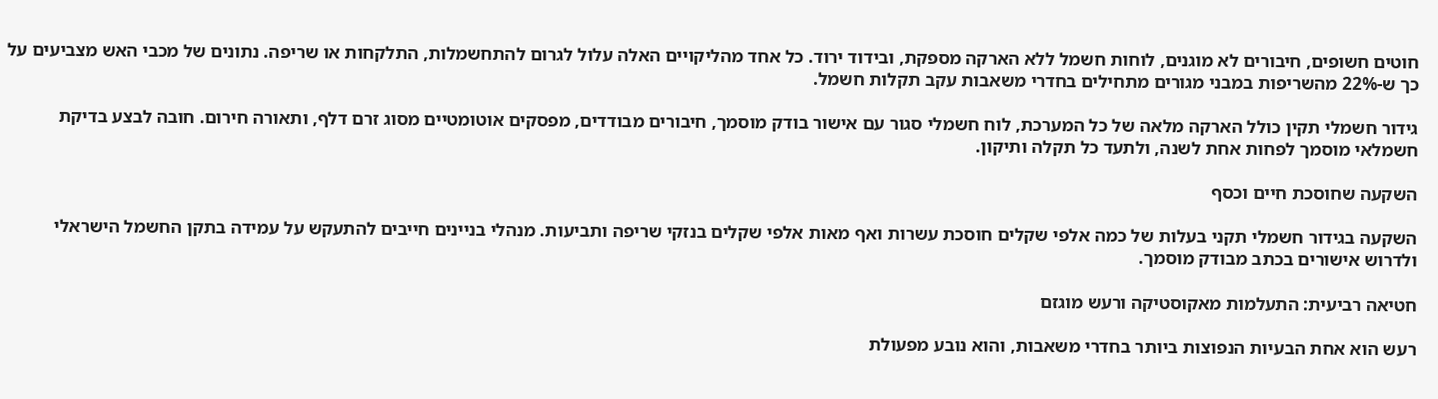חוטים חשופים, חיבורים לא מוגנים, לוחות חשמל ללא הארקה מספקת, ובידוד ירוד. כל אחד מהליקויים האלה עלול לגרום להתחשמלות, התלקחות או שריפה. נתונים של מכבי האש מצביעים על כך ש-22% מהשריפות במבני מגורים מתחילים בחדרי משאבות עקב תקלות חשמל.

גידור חשמלי תקין כולל הארקה מלאה של כל המערכת, לוח חשמלי סגור עם אישור בודק מוסמך, חיבורים מבודדים, מפסקים אוטומטיים מסוג זרם דלף, ותאורה חירום. חובה לבצע בדיקת חשמלאי מוסמך לפחות אחת לשנה, ולתעד כל תקלה ותיקון.

השקעה שחוסכת חיים וכסף

השקעה בגידור חשמלי תקני בעלות של כמה אלפי שקלים חוסכת עשרות ואף מאות אלפי שקלים בנזקי שריפה ותביעות. מנהלי בניינים חייבים להתעקש על עמידה בתקן החשמל הישראלי ולדרוש אישורים בכתב מבודק מוסמך.

חטיאה רביעית: התעלמות מאקוסטיקה ורעש מוגזם

רעש הוא אחת הבעיות הנפוצות ביותר בחדרי משאבות, והוא נובע מפעולת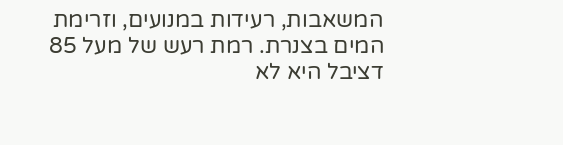המשאבות, רעידות במנועים, וזרימת המים בצנרת. רמת רעש של מעל 85 דציבל היא לא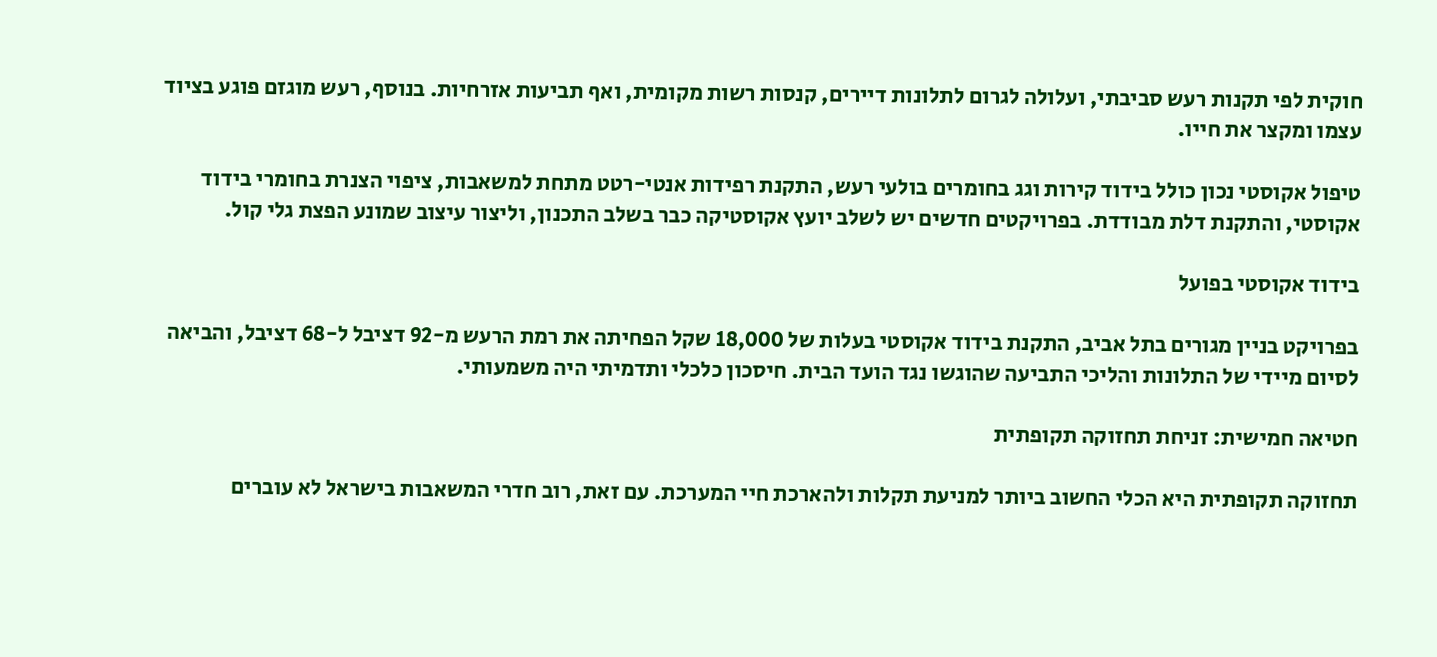חוקית לפי תקנות רעש סביבתי, ועלולה לגרום לתלונות דיירים, קנסות רשות מקומית, ואף תביעות אזרחיות. בנוסף, רעש מוגזם פוגע בציוד עצמו ומקצר את חייו.

טיפול אקוסטי נכון כולל בידוד קירות וגג בחומרים בולעי רעש, התקנת רפידות אנטי-רטט מתחת למשאבות, ציפוי הצנרת בחומרי בידוד אקוסטי, והתקנת דלת מבודדת. בפרויקטים חדשים יש לשלב יועץ אקוסטיקה כבר בשלב התכנון, וליצור עיצוב שמונע הפצת גלי קול.

בידוד אקוסטי בפועל

בפרויקט בניין מגורים בתל אביב, התקנת בידוד אקוסטי בעלות של 18,000 שקל הפחיתה את רמת הרעש מ-92 דציבל ל-68 דציבל, והביאה לסיום מיידי של התלונות והליכי התביעה שהוגשו נגד הועד הבית. חיסכון כלכלי ותדמיתי היה משמעותי.

חטיאה חמישית: זניחת תחזוקה תקופתית

תחזוקה תקופתית היא הכלי החשוב ביותר למניעת תקלות ולהארכת חיי המערכת. עם זאת, רוב חדרי המשאבות בישראל לא עוברים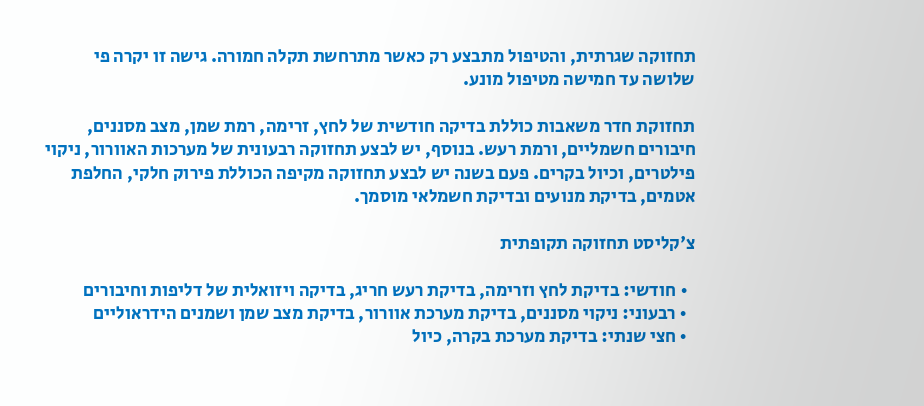תחזוקה שגרתית, והטיפול מתבצע רק כאשר מתרחשת תקלה חמורה. גישה זו יקרה פי שלושה עד חמישה מטיפול מונע.

תחזוקת חדר משאבות כוללת בדיקה חודשית של לחץ, זרימה, רמת שמן, מצב מסננים, חיבורים חשמליים, ורמת רעש. בנוסף, יש לבצע תחזוקה רבעונית של מערכות האוורור, ניקוי פילטרים, וכיול בקרים. פעם בשנה יש לבצע תחזוקה מקיפה הכוללת פירוק חלקי, החלפת אטמים, בדיקת מנועים ובדיקת חשמלאי מוסמך.

צ'קליסט תחזוקה תקופתית

  • חודשי: בדיקת לחץ וזרימה, בדיקת רעש חריג, בדיקה ויזואלית של דליפות וחיבורים
  • רבעוני: ניקוי מסננים, בדיקת מערכת אוורור, בדיקת מצב שמן ושמנים הידראוליים
  • חצי שנתי: בדיקת מערכת בקרה, כיול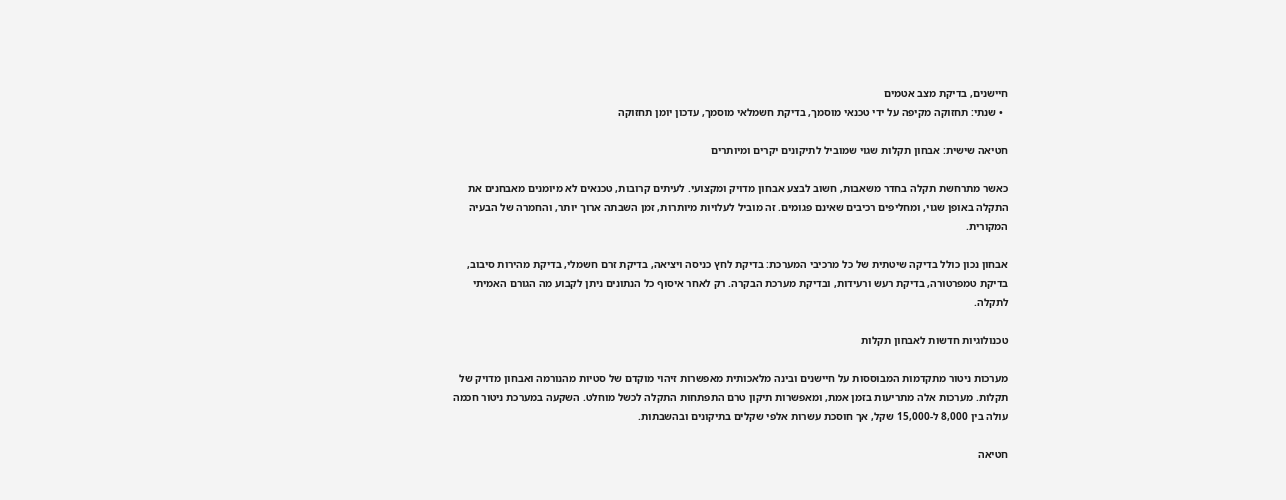חיישנים, בדיקת מצב אטמים
  • שנתי: תחזוקה מקיפה על ידי טכנאי מוסמך, בדיקת חשמלאי מוסמך, עדכון יומן תחזוקה

חטיאה שישית: אבחון תקלות שגוי שמוביל לתיקונים יקרים ומיותרים

כאשר מתרחשת תקלה בחדר משאבות, חשוב לבצע אבחון מדויק ומקצועי. לעיתים קרובות, טכנאים לא מיומנים מאבחנים את התקלה באופן שגוי, ומחליפים רכיבים שאינם פגומים. זה מוביל לעלויות מיותרות, זמן השבתה ארוך יותר, והחמרה של הבעיה המקורית.

אבחון נכון כולל בדיקה שיטתית של כל מרכיבי המערכת: בדיקת לחץ כניסה ויציאה, בדיקת זרם חשמלי, בדיקת מהירות סיבוב, בדיקת טמפרטורה, בדיקת רעש ורעידות, ובדיקת מערכת הבקרה. רק לאחר איסוף כל הנתונים ניתן לקבוע מה הגורם האמיתי לתקלה.

טכנולוגיות חדשות לאבחון תקלות

מערכות ניטור מתקדמות המבוססות על חיישנים ובינה מלאכותית מאפשרות זיהוי מוקדם של סטיות מהנורמה ואבחון מדויק של תקלות. מערכות אלה מתריעות בזמן אמת, ומאפשרות תיקון טרם התפתחות התקלה לכשל מוחלט. השקעה במערכת ניטור חכמה עולה בין 8,000 ל-15,000 שקל, אך חוסכת עשרות אלפי שקלים בתיקונים ובהשבתות.

חטיאה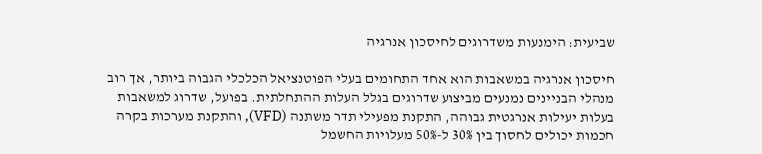שביעית: הימנעות משדרוגים לחיסכון אנרגיה

חיסכון אנרגיה במשאבות הוא אחד התחומים בעלי הפוטנציאל הכלכלי הגבוה ביותר, אך רוב מנהלי הבניינים נמנעים מביצוע שדרוגים בגלל העלות ההתחלתית. בפועל, שדרוג למשאבות בעלות יעילות אנרגטית גבוהה, התקנת מפעילי תדר משתנה (VFD), והתקנת מערכות בקרה חכמות יכולים לחסוך בין 30% ל-50% מעלויות החשמל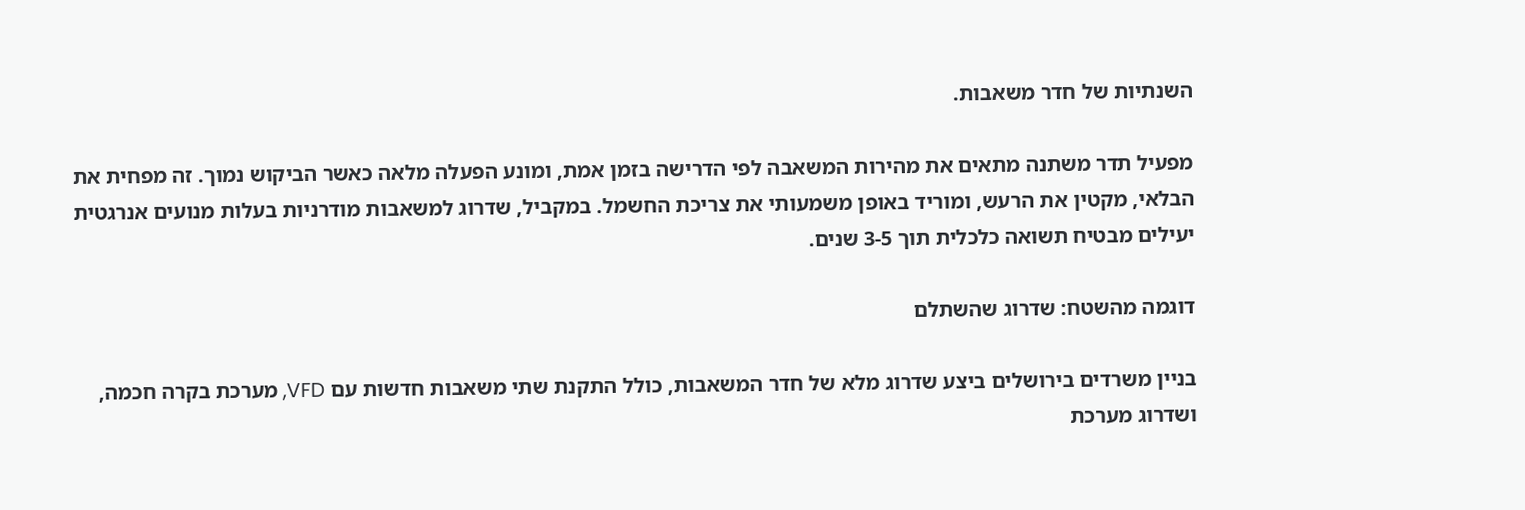השנתיות של חדר משאבות.

מפעיל תדר משתנה מתאים את מהירות המשאבה לפי הדרישה בזמן אמת, ומונע הפעלה מלאה כאשר הביקוש נמוך. זה מפחית את הבלאי, מקטין את הרעש, ומוריד באופן משמעותי את צריכת החשמל. במקביל, שדרוג למשאבות מודרניות בעלות מנועים אנרגטית יעילים מבטיח תשואה כלכלית תוך 3-5 שנים.

דוגמה מהשטח: שדרוג שהשתלם

בניין משרדים בירושלים ביצע שדרוג מלא של חדר המשאבות, כולל התקנת שתי משאבות חדשות עם VFD, מערכת בקרה חכמה, ושדרוג מערכת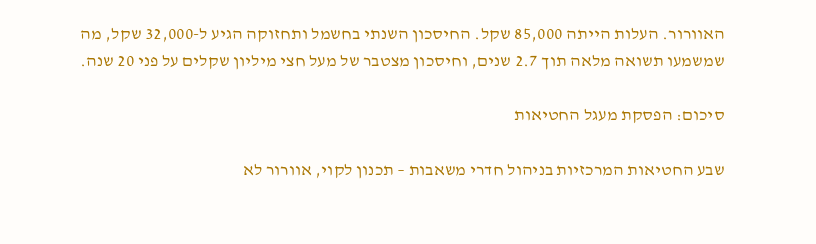האוורור. העלות הייתה 85,000 שקל. החיסכון השנתי בחשמל ותחזוקה הגיע ל-32,000 שקל, מה שמשמעו תשואה מלאה תוך 2.7 שנים, וחיסכון מצטבר של מעל חצי מיליון שקלים על פני 20 שנה.

סיכום: הפסקת מעגל החטיאות

שבע החטיאות המרכזיות בניהול חדרי משאבות – תכנון לקוי, אוורור לא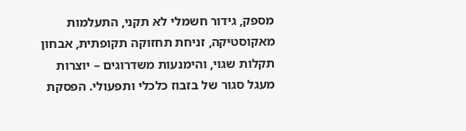מספק, גידור חשמלי לא תקני, התעלמות מאקוסטיקה, זניחת תחזוקה תקופתית, אבחון תקלות שגוי, והימנעות משדרוגים – יוצרות מעגל סגור של בזבוז כלכלי ותפעולי. הפסקת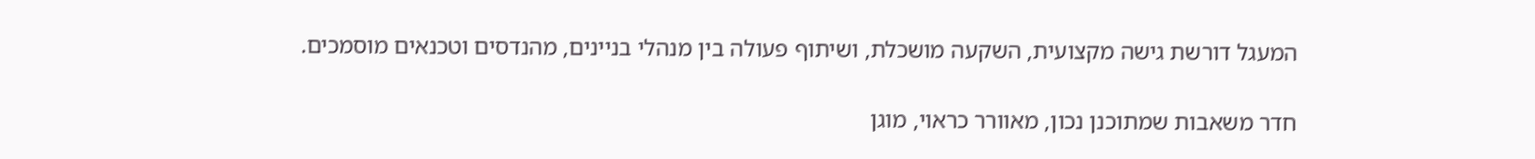המעגל דורשת גישה מקצועית, השקעה מושכלת, ושיתוף פעולה בין מנהלי בניינים, מהנדסים וטכנאים מוסמכים.

חדר משאבות שמתוכנן נכון, מאוורר כראוי, מוגן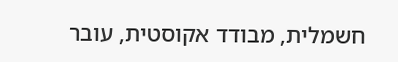חשמלית, מבודד אקוסטית, עובר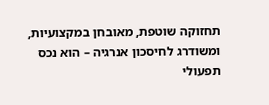תחזוקה שוטפת, מאובחן במקצועיות, ומשודרג לחיסכון אנרגיה – הוא נכס תפעולי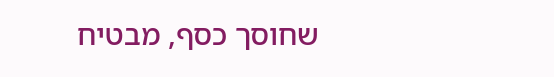שחוסך כסף, מבטיח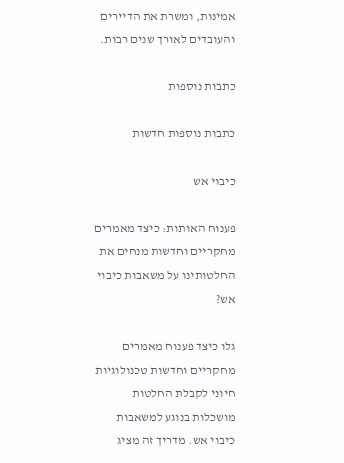אמינות, ומשרת את הדיירים והעובדים לאורך שנים רבות.

כתבות נוספות

כתבות נוספות חדשות

כיבוי אש

פענוח האותות: כיצד מאמרים מחקריים וחדשות מנחים את החלטותינו על משאבות כיבוי אש?

גלו כיצד פענוח מאמרים מחקריים וחדשות טכנולוגיות חיוני לקבלת החלטות מושכלות בנוגע למשאבות כיבוי אש. מדריך זה מציג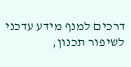דרכים למנף מידע עדכני לשיפור תכנון,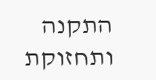התקנה ותחזוקת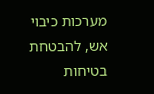מערכות כיבוי אש, להבטחת בטיחות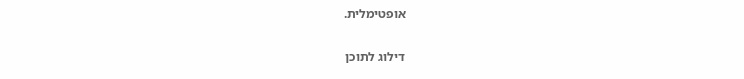אופטימלית.

דילוג לתוכן